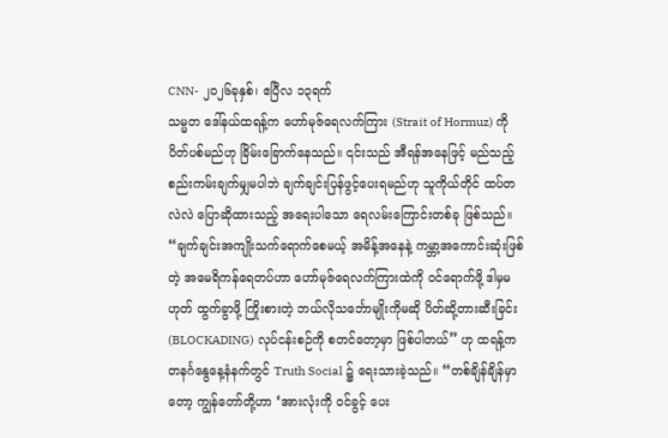CNN- ၂၀၂၆ခုနှစ်၊ ဧပြီလ ၁၃ရက်
သမ္မတ ဒေါ်နယ်ထရန့်က ဟော်မုဇ်ရေလက်ကြား (Strait of Hormuz) ကို ပိတ်ပစ်မည်ဟု ခြိမ်းခြောက်နေသည်။ ၎င်းသည် အီရန်အနေဖြင့် မည်သည့်စည်းကမ်းချက်မျှမပါဘဲ ချက်ချင်းပြန်ဖွင့်ပေးရမည်ဟု သူကိုယ်တိုင် ထပ်တလဲလဲ ပြောဆိုထားသည့် အရေးပါသော ရေလမ်းကြောင်းတစ်ခု ဖြစ်သည်။
“ချက်ချင်းအကျိုးသက်ရောက်စေမယ့် အမိန့်အနေနဲ့ ကမ္ဘာ့အကောင်းဆုံးဖြစ်တဲ့ အမေရိကန်ရေတပ်ဟာ ဟော်မုဇ်ရေလက်ကြားထဲကို ဝင်ရောက်ဖို့ ဒါမှမဟုတ် ထွက်ခွာဖို့ ကြိုးစားတဲ့ ဘယ်လိုသင်္ဘောမျိုးကိုမဆို ပိတ်ဆို့တားဆီးခြင်း (BLOCKADING) လုပ်ငန်းစဉ်ကို စတင်တော့မှာ ဖြစ်ပါတယ်” ဟု ထရန့်က တနင်္ဂနွေနေ့နံနက်တွင် Truth Social ၌ ရေးသားခဲ့သည်။ “တစ်ချိန်ချိန်မှာတော့ ကျွန်တော်တို့ဟာ ‘အားလုံးကို ဝင်ခွင့် ပေး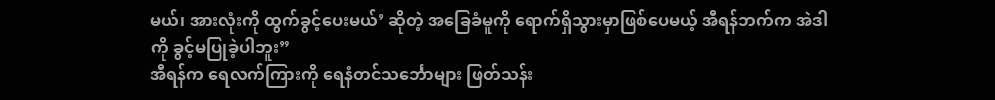မယ်၊ အားလုံးကို ထွက်ခွင့်ပေးမယ်’ ဆိုတဲ့ အခြေခံမူကို ရောက်ရှိသွားမှာဖြစ်ပေမယ့် အီရန်ဘက်က အဲဒါကို ခွင့်မပြုခဲ့ပါဘူး”
အီရန်က ရေလက်ကြားကို ရေနံတင်သင်္ဘောများ ဖြတ်သန်း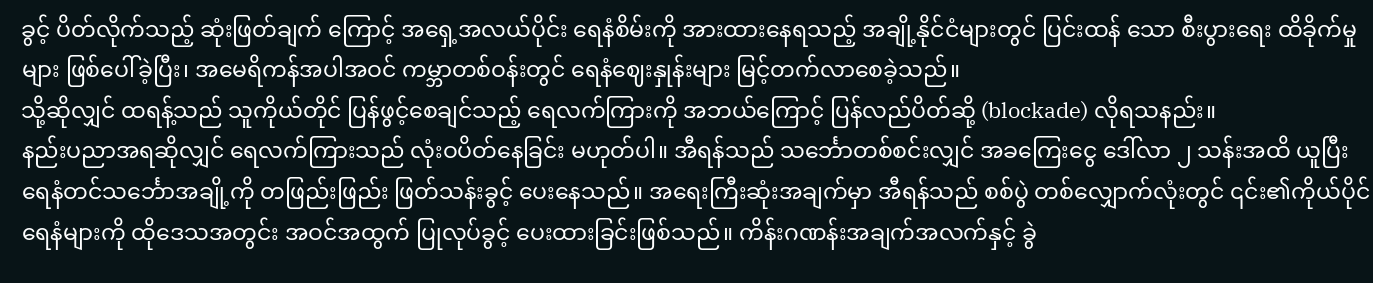ခွင့် ပိတ်လိုက်သည့် ဆုံးဖြတ်ချက် ကြောင့် အရှေ့အလယ်ပိုင်း ရေနံစိမ်းကို အားထားနေရသည့် အချို့နိုင်ငံများတွင် ပြင်းထန် သော စီးပွားရေး ထိခိုက်မှုများ ဖြစ်ပေါ်ခဲ့ပြီး၊ အမေရိကန်အပါအဝင် ကမ္ဘာတစ်ဝန်းတွင် ရေနံဈေးနှုန်းများ မြင့်တက်လာစေခဲ့သည်။
သို့ဆိုလျှင် ထရန့်သည် သူကိုယ်တိုင် ပြန်ဖွင့်စေချင်သည့် ရေလက်ကြားကို အဘယ်ကြောင့် ပြန်လည်ပိတ်ဆို့ (blockade) လိုရသနည်း။
နည်းပညာအရဆိုလျှင် ရေလက်ကြားသည် လုံးဝပိတ်နေခြင်း မဟုတ်ပါ။ အီရန်သည် သင်္ဘောတစ်စင်းလျှင် အခကြေးငွေ ဒေါ်လာ ၂ သန်းအထိ ယူပြီး ရေနံတင်သင်္ဘောအချို့ကို တဖြည်းဖြည်း ဖြတ်သန်းခွင့် ပေးနေသည်။ အရေးကြီးဆုံးအချက်မှာ အီရန်သည် စစ်ပွဲ တစ်လျှောက်လုံးတွင် ၎င်း၏ကိုယ်ပိုင်ရေနံများကို ထိုဒေသအတွင်း အဝင်အထွက် ပြုလုပ်ခွင့် ပေးထားခြင်းဖြစ်သည်။ ကိန်းဂဏန်းအချက်အလက်နှင့် ခွဲ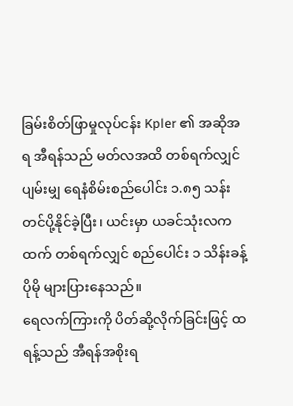ခြမ်းစိတ်ဖြာမှုလုပ်ငန်း Kpler ၏ အဆိုအရ အီရန်သည် မတ်လအထိ တစ်ရက်လျှင် ပျမ်းမျှ ရေနံစိမ်းစည်ပေါင်း ၁.၈၅ သန်း တင်ပို့နိုင်ခဲ့ပြီး၊ ယင်းမှာ ယခင်သုံးလကထက် တစ်ရက်လျှင် စည်ပေါင်း ၁ သိန်းခန့် ပိုမို များပြားနေသည်။
ရေလက်ကြားကို ပိတ်ဆို့လိုက်ခြင်းဖြင့် ထရန့်သည် အီရန်အစိုးရ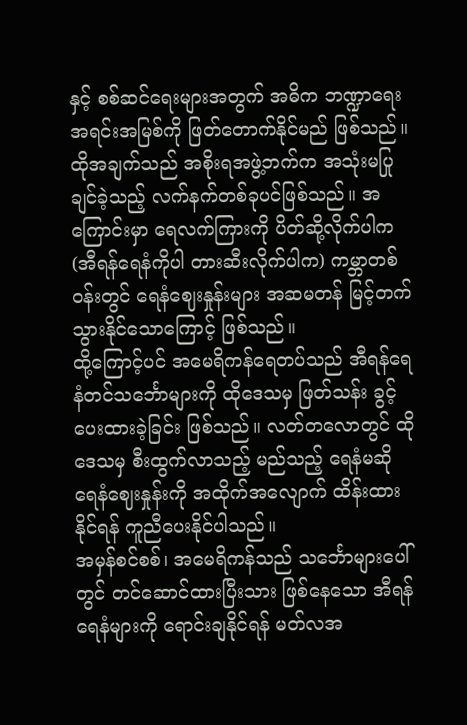နှင့် စစ်ဆင်ရေးများအတွက် အဓိက ဘဏ္ဍာရေး အရင်းအမြစ်ကို ဖြတ်တောက်နိုင်မည် ဖြစ်သည်။
ထိုအချက်သည် အစိုးရအဖွဲ့ဘက်က အသုံးမပြုချင်ခဲ့သည့် လက်နက်တစ်ခုပင်ဖြစ်သည်။ အကြောင်းမှာ ရေလက်ကြားကို ပိတ်ဆို့လိုက်ပါက (အီရန်ရေနံကိုပါ တားဆီးလိုက်ပါက) ကမ္ဘာတစ်ဝန်းတွင် ရေနံဈေးနှုန်းများ အဆမတန် မြင့်တက်သွားနိုင်သောကြောင့် ဖြစ်သည်။
ထို့ကြောင့်ပင် အမေရိကန်ရေတပ်သည် အီရန်ရေနံတင်သင်္ဘောများကို ထိုဒေသမှ ဖြတ်သန်း ခွင့် ပေးထားခဲ့ခြင်း ဖြစ်သည်။ လတ်တလောတွင် ထိုဒေသမှ စီးထွက်လာသည့် မည်သည့် ရေနံမဆို ရေနံဈေးနှုန်းကို အထိုက်အလျောက် ထိန်းထားနိုင်ရန် ကူညီပေးနိုင်ပါသည်။
အမှန်စင်စစ်၊ အမေရိကန်သည် သင်္ဘောများပေါ်တွင် တင်ဆောင်ထားပြီးသား ဖြစ်နေသော အီရန်ရေနံများကို ရောင်းချနိုင်ရန် မတ်လအ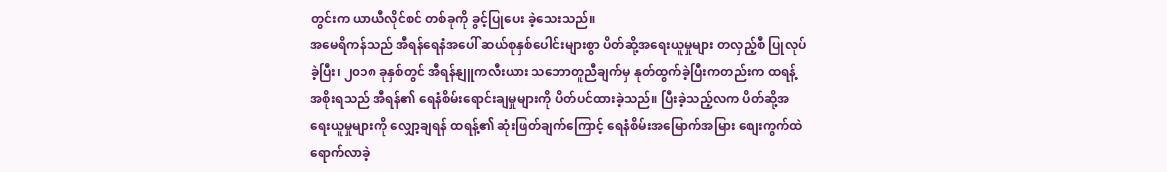တွင်းက ယာယီလိုင်စင် တစ်ခုကို ခွင့်ပြုပေး ခဲ့သေးသည်။
အမေရိကန်သည် အီရန်ရေနံအပေါ် ဆယ်စုနှစ်ပေါင်းများစွာ ပိတ်ဆို့အရေးယူမှုများ တလှည့်စီ ပြုလုပ်ခဲ့ပြီး၊ ၂၀၁၈ ခုနှစ်တွင် အီရန်နျူကလီးယား သဘောတူညီချက်မှ နုတ်ထွက်ခဲ့ပြီးကတည်းက ထရန့်အစိုးရသည် အီရန်၏ ရေနံစိမ်းရောင်းချမှုများကို ပိတ်ပင်ထားခဲ့သည်။ ပြီးခဲ့သည့်လက ပိတ်ဆို့အရေးယူမှုများကို လျှော့ချရန် ထရန့်၏ ဆုံးဖြတ်ချက်ကြောင့် ရေနံစိမ်းအမြောက်အမြား စျေးကွက်ထဲ ရောက်လာခဲ့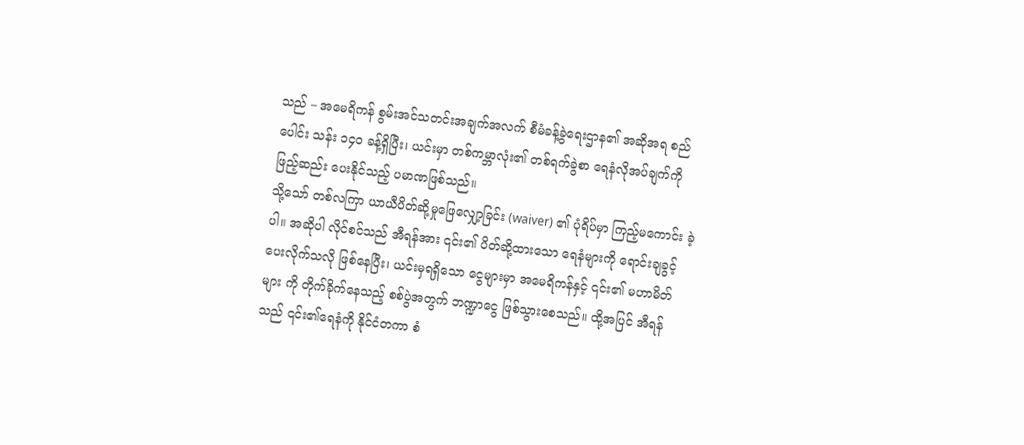သည် – အမေရိကန် စွမ်းအင်သတင်းအချက်အလက် စီမံခန့်ခွဲရေးဌာန၏ အဆိုအရ စည်ပေါင်း သန်း ၁၄၀ ခန့်ရှိပြီး၊ ယင်းမှာ တစ်ကမ္ဘာလုံး၏ တစ်ရက်ခွဲစာ ရေနံလိုအပ်ချက်ကို ဖြည့်ဆည်း ပေးနိုင်သည့် ပမာဏဖြစ်သည်။
သို့သော် တစ်လကြာ ယာယီပိတ်ဆို့မှုဖြေလျှော့ခြင်း (waiver) ၏ ပုံရိပ်မှာ ကြည့်မကောင်း ခဲ့ပါ။ အဆိုပါ လိုင်စင်သည် အီရန်အား ၎င်း၏ ပိတ်ဆို့ထားသော ရေနံများကို ရောင်းချခွင့် ပေးလိုက်သလို ဖြစ်နေပြီး၊ ယင်းမှရရှိသော ငွေများမှာ အမေရိကန်နှင့် ၎င်း၏ မဟာမိတ်များ ကို တိုက်ခိုက်နေသည့် စစ်ပွဲအတွက် ဘဏ္ဍာငွေ ဖြစ်သွားစေသည်။ ထို့အပြင် အီရန်သည် ၎င်း၏ရေနံကို နိုင်ငံတကာ စံ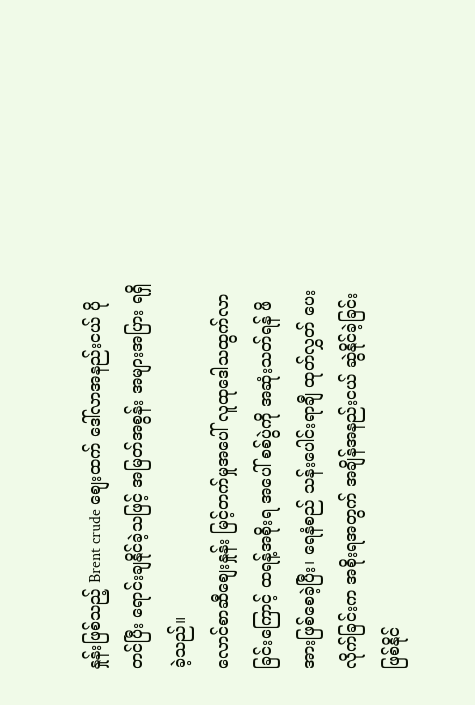နှုန်းဖြစ်သည့် Brent crude စျေးထက် ဒေါ်လာအနည်းငယ် ပိုတင်ပြီး ရောင်းချနိုင်ခဲ့သဖြင့် အမြတ်အစွန်း အများအပြား ရရှိခဲ့သည်။
လောင်စာဆီစျေးနှုန်း မြင့်တက်မှုအပေါ် လူထုဒေါသထွက်လာခြင်းကြောင့် ထရန့်အစိုးရ အပေါ် စစ်ပွဲကို အဆုံးသတ်ရန် ဖိအားဖြစ်စေခဲ့ပြီး၊ ရေနံစည် သန်းပေါင်းရာချီ ထုတ်လွှတ် ပေးလိုက်ခြင်းက အစိုးရအတွက် အချိန်အနည်းငယ် ဆွဲနိုင်ခဲ့ခြင်း ဖြစ်နိုင်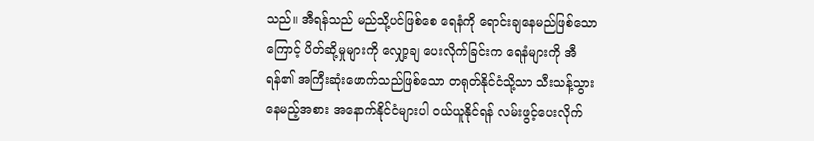သည်။ အီရန်သည် မည်သို့ပင်ဖြစ်စေ ရေနံကို ရောင်းချနေမည်ဖြစ်သောကြောင့် ပိတ်ဆို့မှုများကို လျှော့ချ ပေးလိုက်ခြင်းက ရေနံများကို အီရန်၏ အကြီးဆုံးဖောက်သည်ဖြစ်သော တရုတ်နိုင်ငံသို့သာ သီးသန့်သွားနေမည့်အစား အနောက်နိုင်ငံများပါ ဝယ်ယူနိုင်ရန် လမ်းဖွင့်ပေးလိုက်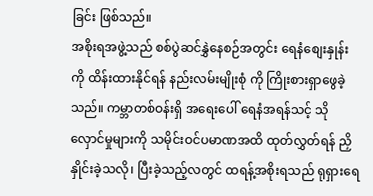ခြင်း ဖြစ်သည်။
အစိုးရအဖွဲ့သည် စစ်ပွဲဆင်နွှဲနေစဉ်အတွင်း ရေနံစျေးနှုန်းကို ထိန်းထားနိုင်ရန် နည်းလမ်းမျိုးစုံ ကို ကြိုးစားရှာဖွေခဲ့သည်။ ကမ္ဘာတစ်ဝန်းရှိ အရေးပေါ် ရေနံအရန်သင့် သိုလှောင်မှုများကို သမိုင်းဝင်ပမာဏအထိ ထုတ်လွှတ်ရန် ညှိနှိုင်းခဲ့သလို၊ ပြီးခဲ့သည့်လတွင် ထရန့်အစိုးရသည် ရုရှားရေ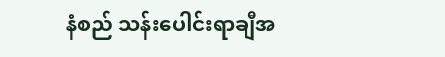နံစည် သန်းပေါင်းရာချီအ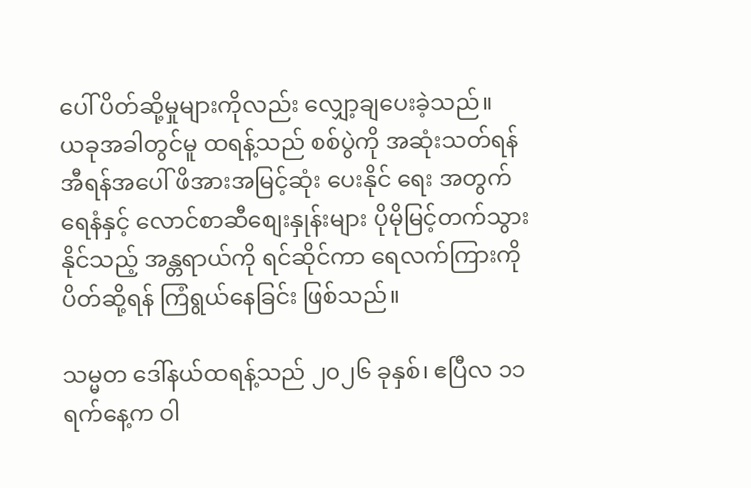ပေါ် ပိတ်ဆို့မှုများကိုလည်း လျှော့ချပေးခဲ့သည်။
ယခုအခါတွင်မူ ထရန့်သည် စစ်ပွဲကို အဆုံးသတ်ရန် အီရန်အပေါ် ဖိအားအမြင့်ဆုံး ပေးနိုင် ရေး အတွက် ရေနံနှင့် လောင်စာဆီစျေးနှုန်းများ ပိုမိုမြင့်တက်သွားနိုင်သည့် အန္တရာယ်ကို ရင်ဆိုင်ကာ ရေလက်ကြားကို ပိတ်ဆို့ရန် ကြံရွယ်နေခြင်း ဖြစ်သည်။

သမ္မတ ဒေါ်နယ်ထရန့်သည် ၂၀၂၆ ခုနှစ်၊ ဧပြီလ ၁၁ ရက်နေ့က ဝါ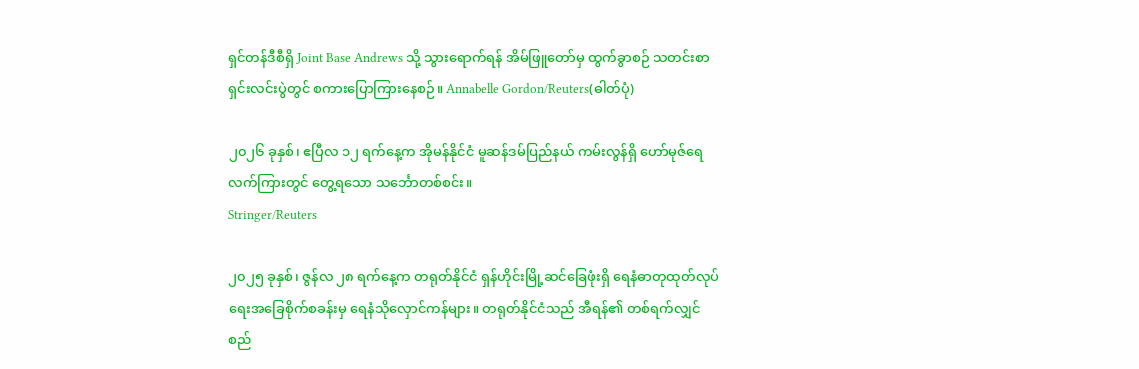ရှင်တန်ဒီစီရှိ Joint Base Andrews သို့ သွားရောက်ရန် အိမ်ဖြူတော်မှ ထွက်ခွာစဉ် သတင်းစာရှင်းလင်းပွဲတွင် စကားပြောကြားနေစဉ်။ Annabelle Gordon/Reuters(ဓါတ်ပုံ)

၂၀၂၆ ခုနှစ်၊ ဧပြီလ ၁၂ ရက်နေ့က အိုမန်နိုင်ငံ မူဆန်ဒမ်ပြည်နယ် ကမ်းလွန်ရှိ ဟော်မုဇ်ရေလက်ကြားတွင် တွေ့ရသော သင်္ဘောတစ်စင်း။
Stringer/Reuters

၂၀၂၅ ခုနှစ်၊ ဇွန်လ ၂၈ ရက်နေ့က တရုတ်နိုင်ငံ ရှန်ဟိုင်းမြို့ဆင်ခြေဖုံးရှိ ရေနံဓာတုထုတ်လုပ်ရေးအခြေစိုက်စခန်းမှ ရေနံသိုလှောင်ကန်များ။ တရုတ်နိုင်ငံသည် အီရန်၏ တစ်ရက်လျှင် စည်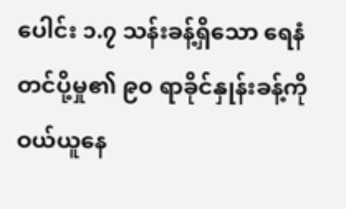ပေါင်း ၁.၇ သန်းခန့်ရှိသော ရေနံတင်ပို့မှု၏ ၉၀ ရာခိုင်နှုန်းခန့်ကို ဝယ်ယူနေ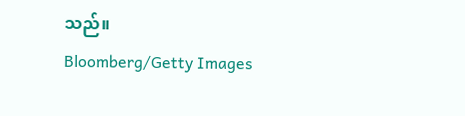သည်။
Bloomberg/Getty Images